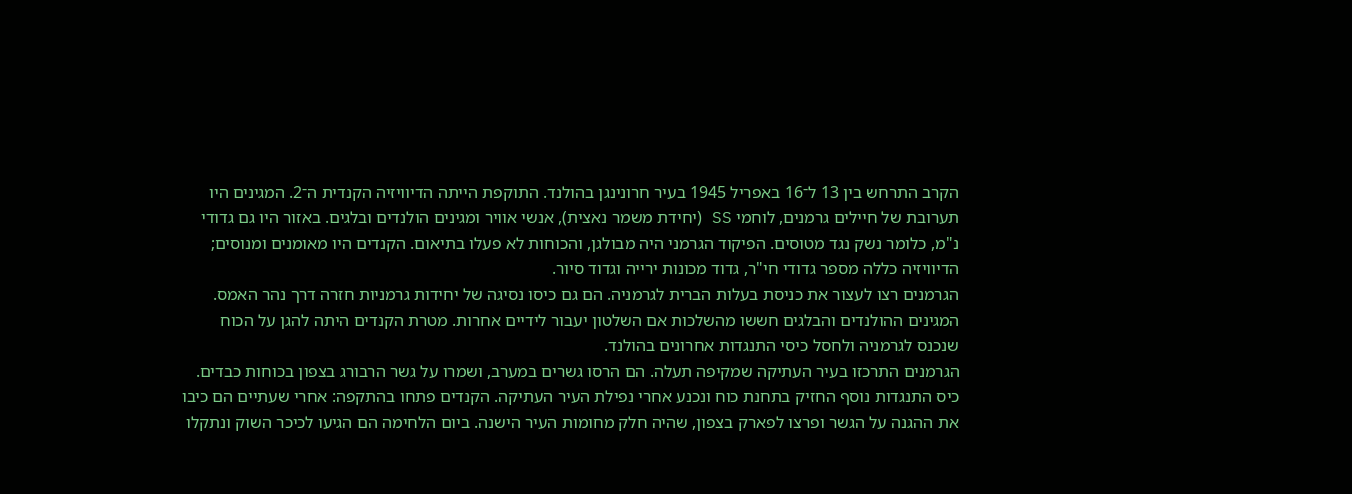הקרב התרחש בין 13 ל־16 באפריל 1945 בעיר חרונינגן בהולנד. התוקפת הייתה הדיוויזיה הקנדית ה־2. המגינים היו תערובת של חיילים גרמנים, לוחמי SS (יחידת משמר נאצית), אנשי אוויר ומגינים הולנדים ובלגים. באזור היו גם גדודי נ"מ, כלומר נשק נגד מטוסים. הפיקוד הגרמני היה מבולגן, והכוחות לא פעלו בתיאום. הקנדים היו מאומנים ומנוסים; הדיוויזיה כללה מספר גדודי חי"ר, גדוד מכונות ירייה וגדוד סיור.
הגרמנים רצו לעצור את כניסת בעלות הברית לגרמניה. הם גם כיסו נסיגה של יחידות גרמניות חזרה דרך נהר האמס. המגינים ההולנדים והבלגים חששו מהשלכות אם השלטון יעבור לידיים אחרות. מטרת הקנדים היתה להגן על הכוח שנכנס לגרמניה ולחסל כיסי התנגדות אחרונים בהולנד.
הגרמנים התרכזו בעיר העתיקה שמקיפה תעלה. הם הרסו גשרים במערב, ושמרו על גשר הרבורג בצפון בכוחות כבדים. כיס התנגדות נוסף החזיק בתחנת כוח ונכנע אחרי נפילת העיר העתיקה. הקנדים פתחו בהתקפה: אחרי שעתיים הם כיבו את ההגנה על הגשר ופרצו לפארק בצפון, שהיה חלק מחומות העיר הישנה. ביום הלחימה הם הגיעו לכיכר השוק ונתקלו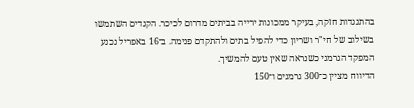בהתנגדות חזקה, בעיקר ממכונות ירייה בביתים מדרום לכיכר. הקנדים השתמשו בשילוב של חי"ר ושריון כדי להפיל בתים ולהתקדם פנימה. ב־16 באפריל נכנע המפקד הגרמני כשנראה שאין טעם להמשיך.
הדיווח מציין כ־300 גרמנים ו־150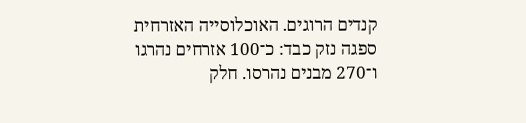קנדים הרוגים. האוכלוסייה האזרחית ספגה נזק כבד: כ־100 אזרחים נהרגו ו־270 מבנים נהרסו. חלק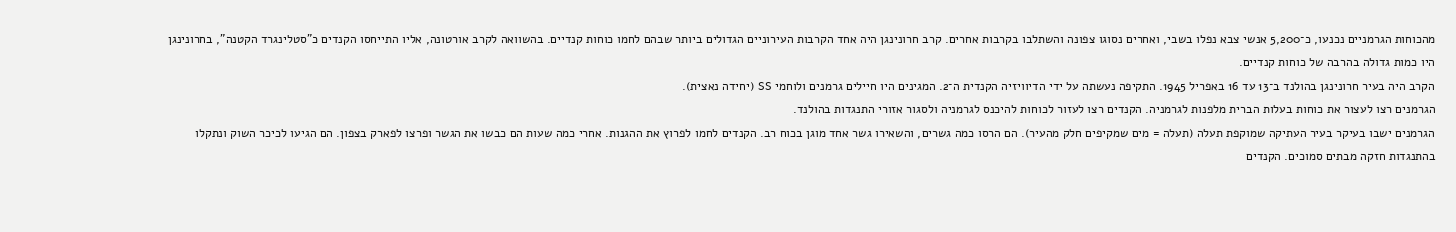מהכוחות הגרמניים נכנעו, כ־5,200 אנשי צבא נפלו בשבי, ואחרים נסוגו צפונה והשתלבו בקרבות אחרים. קרב חרונינגן היה אחד הקרבות העירוניים הגדולים ביותר שבהם לחמו כוחות קנדיים. בהשוואה לקרב אורטונה, אליו התייחסו הקנדים כ"סטלינגרד הקטנה", בחרונינגן היו כמות גדולה בהרבה של כוחות קנדיים.
הקרב היה בעיר חרונינגן בהולנד ב־13 עד 16 באפריל 1945. התקיפה נעשתה על ידי הדיוויזיה הקנדית ה־2. המגינים היו חיילים גרמנים ולוחמי SS (יחידה נאצית).
הגרמנים רצו לעצור את כוחות בעלות הברית מלפנות לגרמניה. הקנדים רצו לעזור לכוחות להיכנס לגרמניה ולסגור אזורי התנגדות בהולנד.
הגרמנים ישבו בעיקר בעיר העתיקה שמוקפת תעלה (תעלה = מים שמקיפים חלק מהעיר). הם הרסו כמה גשרים, והשאירו גשר אחד מוגן בכוח רב. הקנדים לחמו לפרוץ את ההגנות. אחרי כמה שעות הם כבשו את הגשר ופרצו לפארק בצפון. הם הגיעו לכיכר השוק ונתקלו בהתנגדות חזקה מבתים סמוכים. הקנדים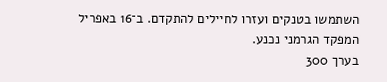השתמשו בטנקים ועזרו לחיילים להתקדם. ב־16 באפריל המפקד הגרמני נכנע.
בערך 300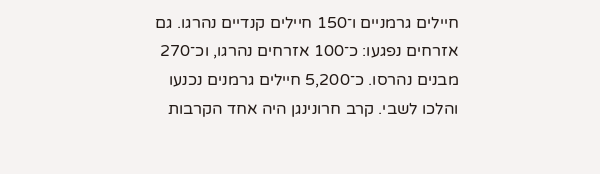חיילים גרמניים ו־150 חיילים קנדיים נהרגו. גם אזרחים נפגעו: כ־100 אזרחים נהרגו, וכ־270 מבנים נהרסו. כ־5,200 חיילים גרמנים נכנעו והלכו לשבי. קרב חרונינגן היה אחד הקרבות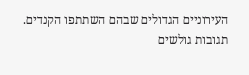העירוניים הגדולים שבהם השתתפו הקנדים.
תגובות גולשים